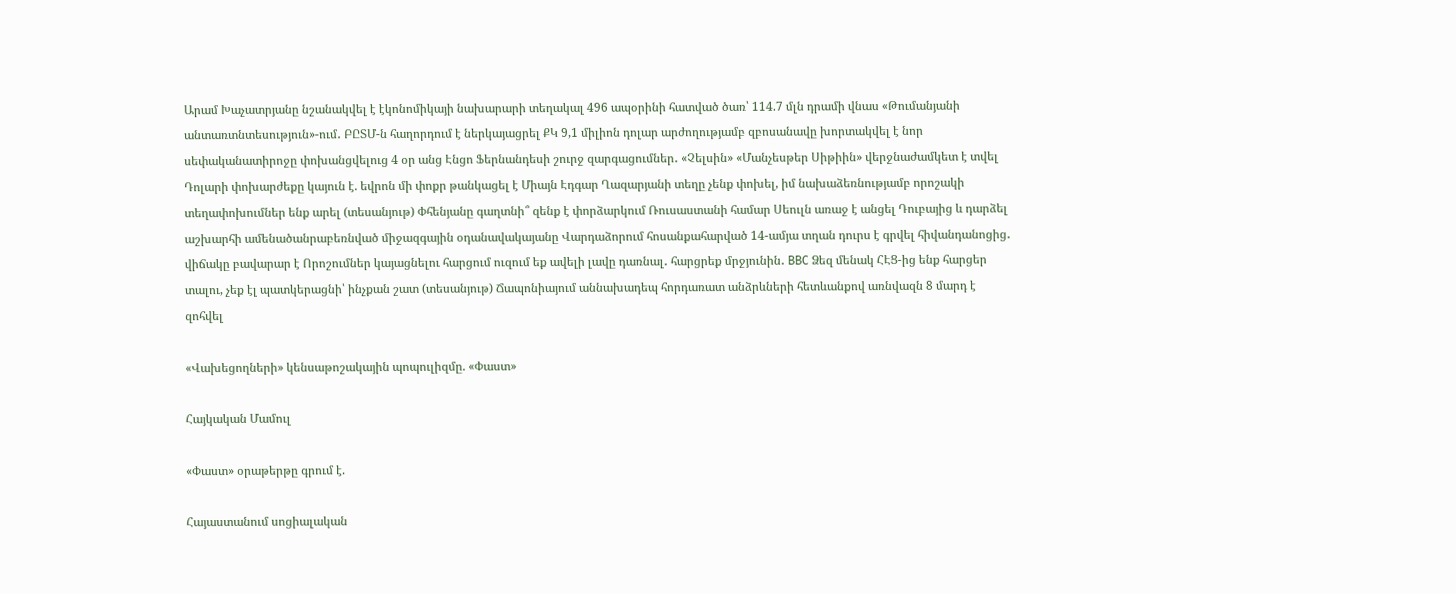Արամ Խաչատրյանը նշանակվել է էկոնոմիկայի նախարարի տեղակալ 496 ապօրինի հատված ծառ՝ 114.7 մլն դրամի վնաս «Թումանյանի անտառտնտեսություն»-ում․ ԲԸՏՄ-ն հաղորդում է ներկայացրել ՔԿ 9,1 միլիոն դոլար արժողությամբ զբոսանավը խորտակվել է նոր սեփականատիրոջը փոխանցվելուց 4 օր անց Էնցո Ֆերնանդեսի շուրջ զարգացումներ․ «Չելսին» «Մանչեսթեր Սիթիին» վերջնաժամկետ է տվել Դոլարի փոխարժեքը կայուն է. եվրոն մի փոքր թանկացել է Միայն Էդգար Ղազարյանի տեղը չենք փոխել, իմ նախաձեռնությամբ որոշակի տեղափոխումներ ենք արել (տեսանյութ) Փհենյանը գաղտնի՞ զենք է փորձարկում Ռուսաստանի համար Սեուլն առաջ է անցել Դուբայից և դարձել աշխարհի ամենածանրաբեռնված միջազգային օդանավակայանը Վարդաձորում հոսանքահարված 14-ամյա տղան դուրս է գրվել հիվանդանոցից․ վիճակը բավարար է Որոշումներ կայացնելու հարցում ուզում եք ավելի լավը դառնալ․ հարցրեք մրջյունին․ BBC Ձեզ մենակ ՀԷՑ-ից ենք հարցեր տալու, չեք էլ պատկերացնի՝ ինչքան շատ (տեսանյութ) Ճապոնիայում աննախադեպ հորդառատ անձրևների հետևանքով առնվազն 8 մարդ է զոհվել

«Վախեցողների» կենսաթոշակային պոպուլիզմը. «Փաստ»

Հայկական Մամուլ

«Փաստ» օրաթերթը գրում է.

Հայաստանում սոցիալական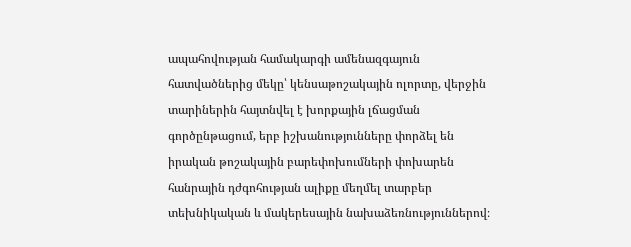ապահովության համակարգի ամենազգայուն հատվածներից մեկը՝ կենսաթոշակային ոլորտը, վերջին տարիներին հայտնվել է խորքային լճացման գործընթացում, երբ իշխանությունները փորձել են իրական թոշակային բարեփոխումների փոխարեն հանրային դժգոհության ալիքը մեղմել տարբեր տեխնիկական և մակերեսային նախաձեռնություններով։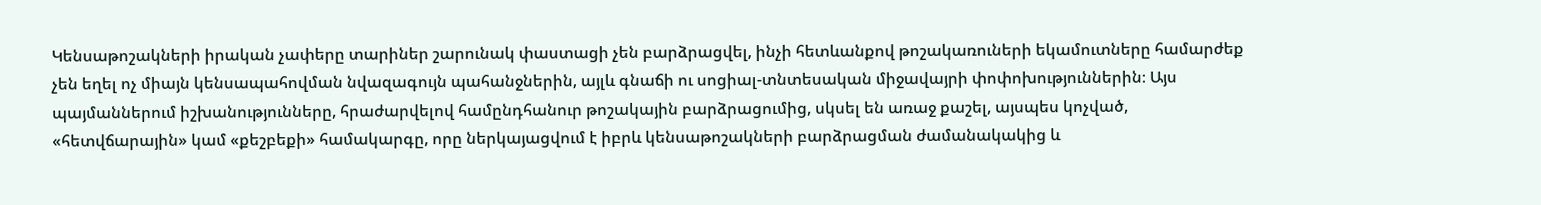Կենսաթոշակների իրական չափերը տարիներ շարունակ փաստացի չեն բարձրացվել, ինչի հետևանքով թոշակառուների եկամուտները համարժեք չեն եղել ոչ միայն կենսապահովման նվազագույն պահանջներին, այլև գնաճի ու սոցիալ-տնտեսական միջավայրի փոփոխություններին։ Այս պայմաններում իշխանությունները, հրաժարվելով համընդհանուր թոշակային բարձրացումից, սկսել են առաջ քաշել, այսպես կոչված, «հետվճարային» կամ «քեշբեքի» համակարգը, որը ներկայացվում է իբրև կենսաթոշակների բարձրացման ժամանակակից և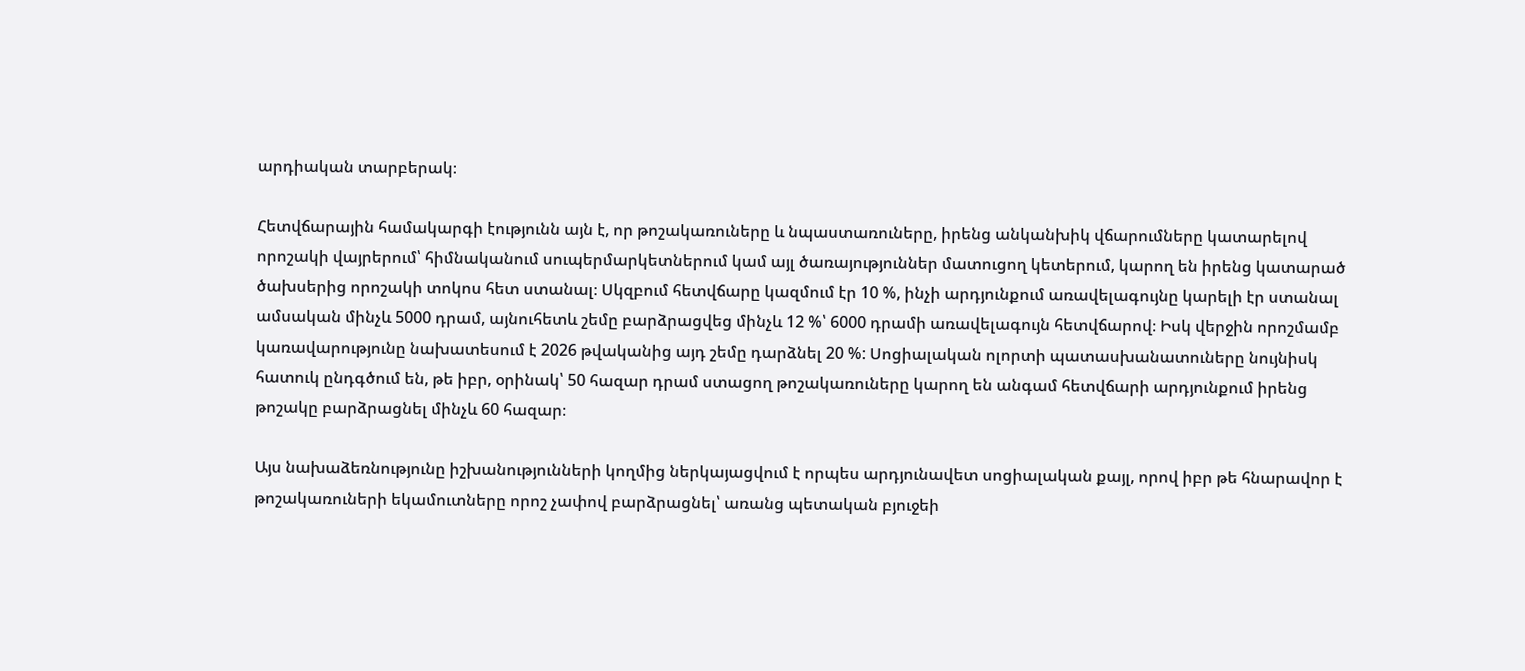արդիական տարբերակ։

Հետվճարային համակարգի էությունն այն է, որ թոշակառուները և նպաստառուները, իրենց անկանխիկ վճարումները կատարելով որոշակի վայրերում՝ հիմնականում սուպերմարկետներում կամ այլ ծառայություններ մատուցող կետերում, կարող են իրենց կատարած ծախսերից որոշակի տոկոս հետ ստանալ։ Սկզբում հետվճարը կազմում էր 10 %, ինչի արդյունքում առավելագույնը կարելի էր ստանալ ամսական մինչև 5000 դրամ, այնուհետև շեմը բարձրացվեց մինչև 12 %՝ 6000 դրամի առավելագույն հետվճարով։ Իսկ վերջին որոշմամբ կառավարությունը նախատեսում է 2026 թվականից այդ շեմը դարձնել 20 %: Սոցիալական ոլորտի պատասխանատուները նույնիսկ հատուկ ընդգծում են, թե իբր, օրինակ՝ 50 հազար դրամ ստացող թոշակառուները կարող են անգամ հետվճարի արդյունքում իրենց թոշակը բարձրացնել մինչև 60 հազար։

Այս նախաձեռնությունը իշխանությունների կողմից ներկայացվում է որպես արդյունավետ սոցիալական քայլ, որով իբր թե հնարավոր է թոշակառուների եկամուտները որոշ չափով բարձրացնել՝ առանց պետական բյուջեի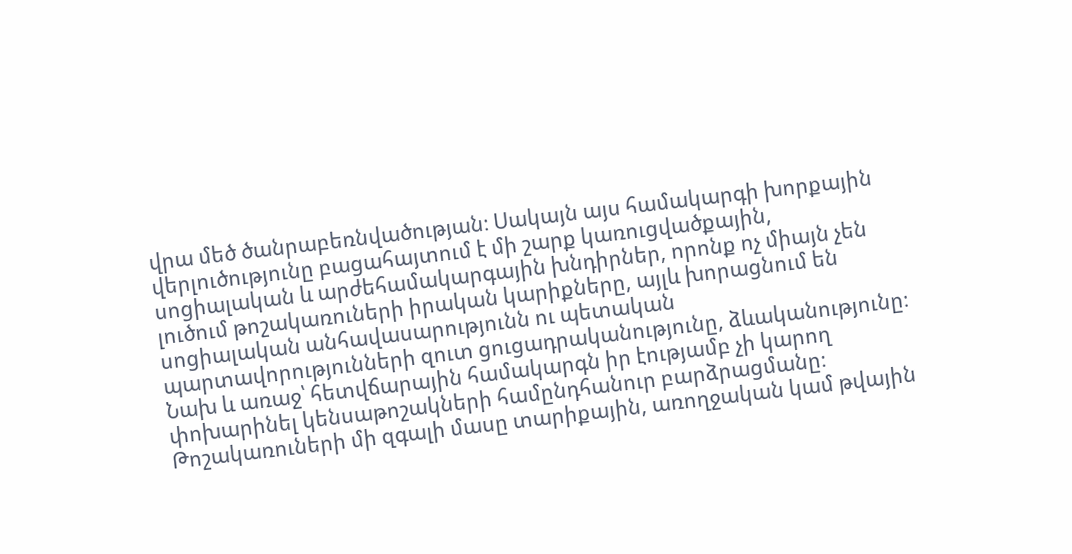վրա մեծ ծանրաբեռնվածության։ Սակայն այս համակարգի խորքային վերլուծությունը բացահայտում է մի շարք կառուցվածքային, սոցիալական և արժեհամակարգային խնդիրներ, որոնք ոչ միայն չեն լուծում թոշակառուների իրական կարիքները, այլև խորացնում են սոցիալական անհավասարությունն ու պետական պարտավորությունների զուտ ցուցադրականությունը, ձևականությունը։ Նախ և առաջ՝ հետվճարային համակարգն իր էությամբ չի կարող փոխարինել կենսաթոշակների համընդհանուր բարձրացմանը։ Թոշակառուների մի զգալի մասը տարիքային, առողջական կամ թվային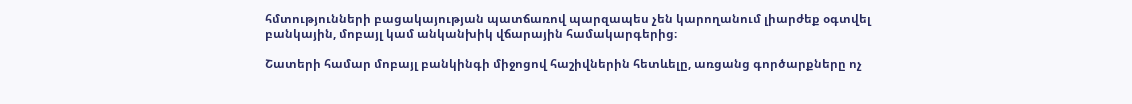հմտությունների բացակայության պատճառով պարզապես չեն կարողանում լիարժեք օգտվել բանկային, մոբայլ կամ անկանխիկ վճարային համակարգերից։

Շատերի համար մոբայլ բանկինգի միջոցով հաշիվներին հետևելը, առցանց գործարքները ոչ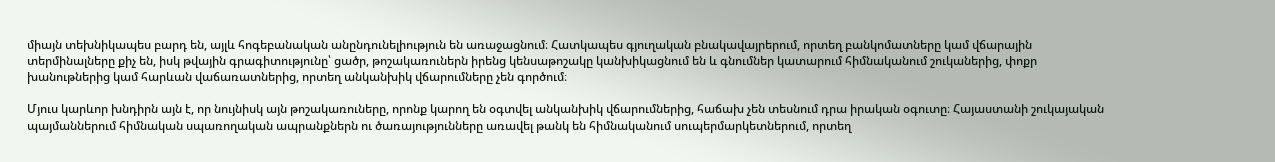միայն տեխնիկապես բարդ են, այլև հոգեբանական անընդունելիություն են առաջացնում։ Հատկապես գյուղական բնակավայրերում, որտեղ բանկոմատները կամ վճարային տերմինալները քիչ են, իսկ թվային գրագիտությունը՝ ցածր, թոշակառուներն իրենց կենսաթոշակը կանխիկացնում են և գնումներ կատարում հիմնականում շուկաներից, փոքր խանութներից կամ հարևան վաճառատներից, որտեղ անկանխիկ վճարումները չեն գործում։

Մյուս կարևոր խնդիրն այն է, որ նույնիսկ այն թոշակառուները, որոնք կարող են օգտվել անկանխիկ վճարումներից, հաճախ չեն տեսնում դրա իրական օգուտը։ Հայաստանի շուկայական պայմաններում հիմնական սպառողական ապրանքներն ու ծառայությունները առավել թանկ են հիմնականում սուպերմարկետներում, որտեղ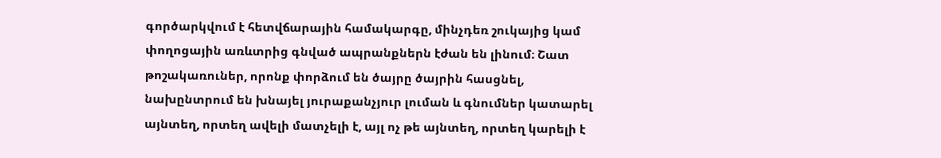գործարկվում է հետվճարային համակարգը, մինչդեռ շուկայից կամ փողոցային առևտրից գնված ապրանքներն էժան են լինում։ Շատ թոշակառուներ, որոնք փորձում են ծայրը ծայրին հասցնել, նախընտրում են խնայել յուրաքանչյուր լուման և գնումներ կատարել այնտեղ, որտեղ ավելի մատչելի է, այլ ոչ թե այնտեղ, որտեղ կարելի է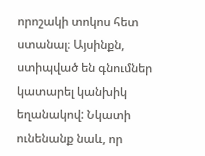որոշակի տոկոս հետ ստանալ։ Այսինքն, ստիպված են գնումներ կատարել կանխիկ եղանակով: Նկատի ունենանք նաև, որ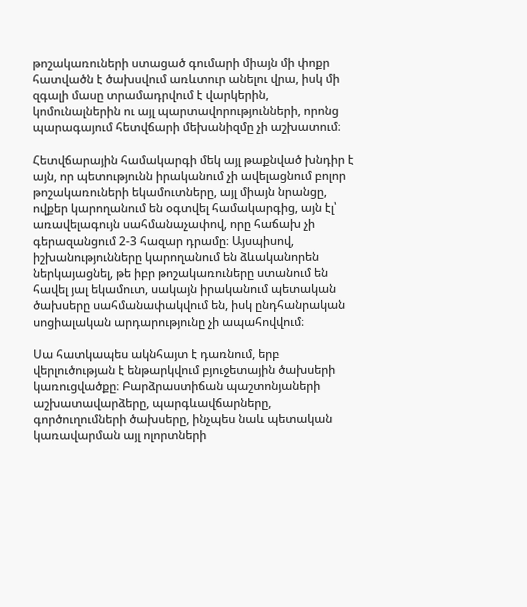թոշակառուների ստացած գումարի միայն մի փոքր հատվածն է ծախսվում առևտուր անելու վրա, իսկ մի զգալի մասը տրամադրվում է վարկերին, կոմունալներին ու այլ պարտավորությունների, որոնց պարագայում հետվճարի մեխանիզմը չի աշխատում։

Հետվճարային համակարգի մեկ այլ թաքնված խնդիր է այն, որ պետությունն իրականում չի ավելացնում բոլոր թոշակառուների եկամուտները, այլ միայն նրանցը, ովքեր կարողանում են օգտվել համակարգից, այն էլ՝ առավելագույն սահմանաչափով, որը հաճախ չի գերազանցում 2-3 հազար դրամը։ Այսպիսով, իշխանությունները կարողանում են ձևականորեն ներկայացնել, թե իբր թոշակառուները ստանում են հավել յալ եկամուտ, սակայն իրականում պետական ծախսերը սահմանափակվում են, իսկ ընդհանրական սոցիալական արդարությունը չի ապահովվում։

Սա հատկապես ակնհայտ է դառնում, երբ վերլուծության է ենթարկվում բյուջետային ծախսերի կառուցվածքը։ Բարձրաստիճան պաշտոնյաների աշխատավարձերը, պարգևավճարները, գործուղումների ծախսերը, ինչպես նաև պետական կառավարման այլ ոլորտների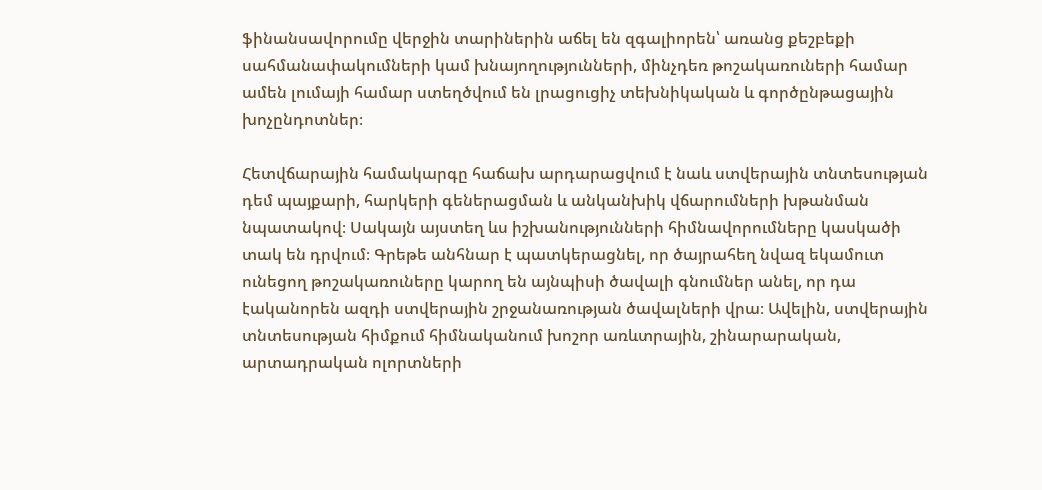ֆինանսավորումը վերջին տարիներին աճել են զգալիորեն՝ առանց քեշբեքի սահմանափակումների կամ խնայողությունների, մինչդեռ թոշակառուների համար ամեն լումայի համար ստեղծվում են լրացուցիչ տեխնիկական և գործընթացային խոչընդոտներ։

Հետվճարային համակարգը հաճախ արդարացվում է նաև ստվերային տնտեսության դեմ պայքարի, հարկերի գեներացման և անկանխիկ վճարումների խթանման նպատակով։ Սակայն այստեղ ևս իշխանությունների հիմնավորումները կասկածի տակ են դրվում։ Գրեթե անհնար է պատկերացնել, որ ծայրահեղ նվազ եկամուտ ունեցող թոշակառուները կարող են այնպիսի ծավալի գնումներ անել, որ դա էականորեն ազդի ստվերային շրջանառության ծավալների վրա։ Ավելին, ստվերային տնտեսության հիմքում հիմնականում խոշոր առևտրային, շինարարական, արտադրական ոլորտների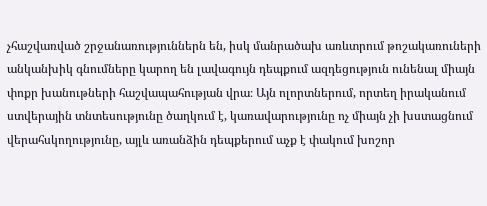չհաշվառված շրջանառություններն են, իսկ մանրածախ առևտրում թոշակառուների անկանխիկ գնումները կարող են լավագույն դեպքում ազդեցություն ունենալ միայն փոքր խանութների հաշվապահության վրա։ Այն ոլորտներում, որտեղ իրականում ստվերային տնտեսությունը ծաղկում է, կառավարությունը ոչ միայն չի խստացնում վերահսկողությունը, այլև առանձին դեպքերում աչք է փակում խոշոր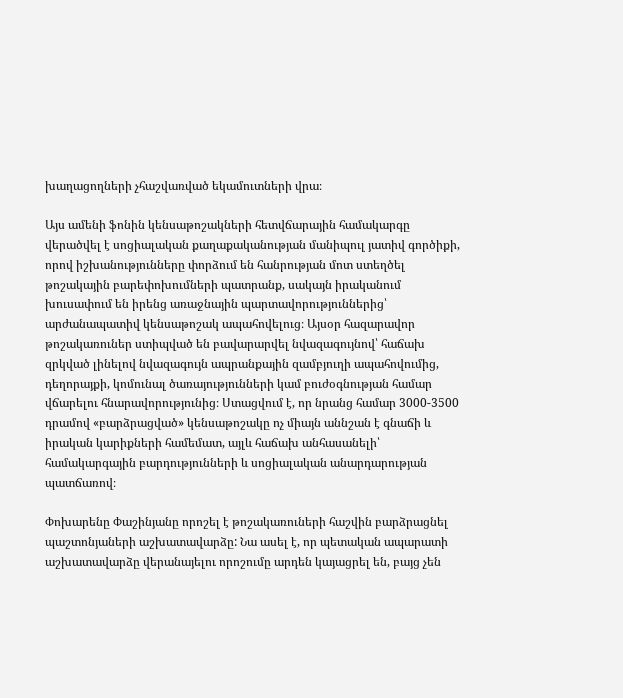խաղացողների չհաշվառված եկամուտների վրա։

Այս ամենի ֆոնին կենսաթոշակների հետվճարային համակարգը վերածվել է սոցիալական քաղաքականության մանիպուլ յատիվ գործիքի, որով իշխանությունները փորձում են հանրության մոտ ստեղծել թոշակային բարեփոխումների պատրանք, սակայն իրականում խուսափում են իրենց առաջնային պարտավորություններից՝ արժանապատիվ կենսաթոշակ ապահովելուց։ Այսօր հազարավոր թոշակառուներ ստիպված են բավարարվել նվազագույնով՝ հաճախ զրկված լինելով նվազագույն ապրանքային զամբյուղի ապահովումից, դեղորայքի, կոմունալ ծառայությունների կամ բուժօգնության համար վճարելու հնարավորությունից։ Ստացվում է, որ նրանց համար 3000-3500 դրամով «բարձրացված» կենսաթոշակը ոչ միայն աննշան է գնաճի և իրական կարիքների համեմատ, այլև հաճախ անհասանելի՝ համակարգային բարդությունների և սոցիալական անարդարության պատճառով։

Փոխարենը Փաշինյանը որոշել է թոշակառուների հաշվին բարձրացնել պաշտոնյաների աշխատավարձը: Նա ասել է, որ պետական ապարատի աշխատավարձը վերանայելու որոշումը արդեն կայացրել են, բայց չեն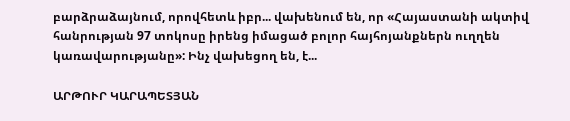բարձրաձայնում, որովհետև իբր... վախենում են, որ «Հայաստանի ակտիվ հանրության 97 տոկոսը իրենց իմացած բոլոր հայհոյանքներն ուղղեն կառավարությանը»: Ինչ վախեցող են, է...

ԱՐԹՈՒՐ ԿԱՐԱՊԵՏՅԱՆ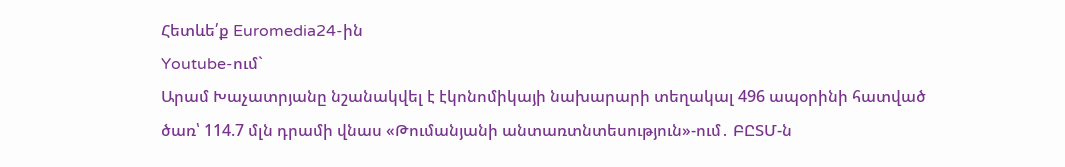Հետևե՛ք Euromedia24-ին
Youtube-ում`
Արամ Խաչատրյանը նշանակվել է էկոնոմիկայի նախարարի տեղակալ 496 ապօրինի հատված ծառ՝ 114.7 մլն դրամի վնաս «Թումանյանի անտառտնտեսություն»-ում․ ԲԸՏՄ-ն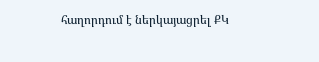հաղորդում է ներկայացրել ՔԿ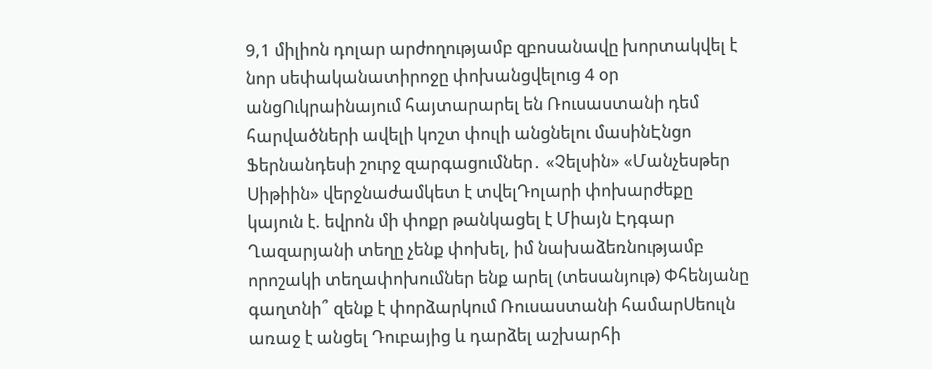9,1 միլիոն դոլար արժողությամբ զբոսանավը խորտակվել է նոր սեփականատիրոջը փոխանցվելուց 4 օր անցՈւկրաինայում հայտարարել են Ռուսաստանի դեմ հարվածների ավելի կոշտ փուլի անցնելու մասինԷնցո Ֆերնանդեսի շուրջ զարգացումներ․ «Չելսին» «Մանչեսթեր Սիթիին» վերջնաժամկետ է տվելԴոլարի փոխարժեքը կայուն է. եվրոն մի փոքր թանկացել է Միայն Էդգար Ղազարյանի տեղը չենք փոխել, իմ նախաձեռնությամբ որոշակի տեղափոխումներ ենք արել (տեսանյութ) Փհենյանը գաղտնի՞ զենք է փորձարկում Ռուսաստանի համարՍեուլն առաջ է անցել Դուբայից և դարձել աշխարհի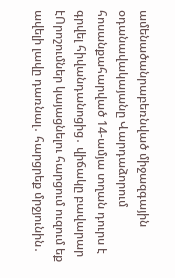ամենածանրաբեռնված միջազգային օդանավակայանը Վարդաձորում հոսանքահարված 14-ամյա տղան դուրս է գրվել հիվանդանոցից․ վիճակը բավարար էՈրոշումներ կայացնելու հարցում ուզում եք ավելի լավը դառնալ․ հարցրեք մրջյունին․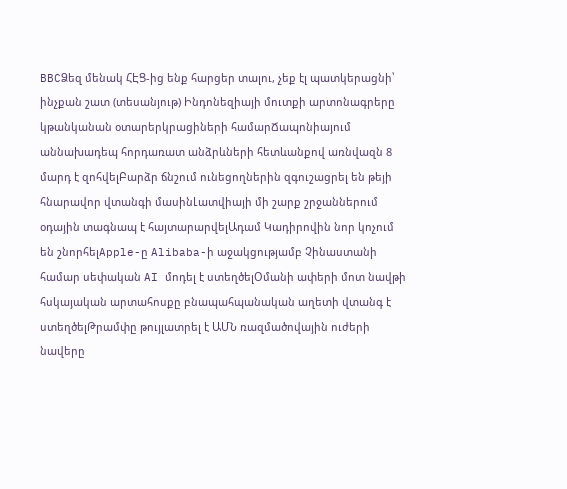BBCՁեզ մենակ ՀԷՑ-ից ենք հարցեր տալու, չեք էլ պատկերացնի՝ ինչքան շատ (տեսանյութ) Ինդոնեզիայի մուտքի արտոնագրերը կթանկանան օտարերկրացիների համարՃապոնիայում աննախադեպ հորդառատ անձրևների հետևանքով առնվազն 8 մարդ է զոհվելԲարձր ճնշում ունեցողներին զգուշացրել են թեյի հնարավոր վտանգի մասինԼատվիայի մի շարք շրջաններում օդային տագնապ է հայտարարվելԱդամ Կադիրովին նոր կոչում են շնորհելApple-ը Alibaba-ի աջակցությամբ Չինաստանի համար սեփական AI մոդել է ստեղծելՕմանի ափերի մոտ նավթի հսկայական արտահոսքը բնապահպանական աղետի վտանգ է ստեղծելԹրամփը թույլատրել է ԱՄՆ ռազմածովային ուժերի նավերը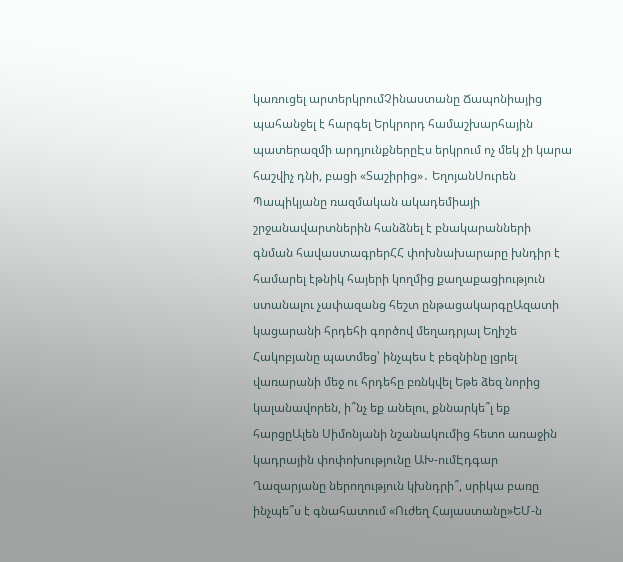կառուցել արտերկրումՉինաստանը Ճապոնիայից պահանջել է հարգել Երկրորդ համաշխարհային պատերազմի արդյունքներըԷս երկրում ոչ մեկ չի կարա հաշվիչ դնի, բացի «Տաշիրից»․ ԵղոյանՍուրեն Պապիկյանը ռազմական ակադեմիայի շրջանավարտներին հանձնել է բնակարանների գնման հավաստագրերՀՀ փոխնախարարը խնդիր է համարել էթնիկ հայերի կողմից քաղաքացիություն ստանալու չափազանց հեշտ ընթացակարգըԱզատի կացարանի հրդեհի գործով մեղադրյալ Եղիշե Հակոբյանը պատմեց՝ ինչպես է բեզնինը լցրել վառարանի մեջ ու հրդեհը բռնկվել Եթե ձեզ նորից կալանավորեն, ի՞նչ եք անելու, քննարկե՞լ եք հարցըԱլեն Սիմոնյանի նշանակումից հետո առաջին կադրային փոփոխությունը ԱԽ-ումԷդգար Ղազարյանը ներողություն կխնդրի՞, սրիկա բառը ինչպե՞ս է գնահատում «Ուժեղ Հայաստանը»ԵՄ-ն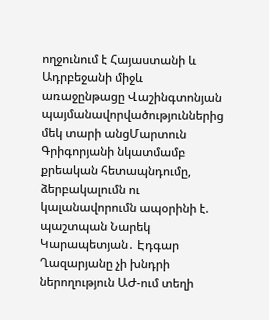ողջունում է Հայաստանի և Ադրբեջանի միջև առաջընթացը Վաշինգտոնյան պայմանավորվածություններից մեկ տարի անցՄարտուն Գրիգորյանի նկատմամբ քրեական հետապնդումը, ձերբակալումն ու կալանավորումն ապօրինի է. պաշտպան Նարեկ Կարապետյան․ Էդգար Ղազարյանը չի խնդրի ներողություն ԱԺ-ում տեղի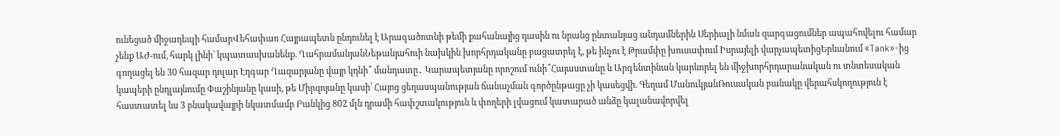ունեցած միջադեպի համարՎեհափառ Հայրապետն ընդունել է Արագածոտնի թեմի քահանայից դասին ու նրանց ընտանյաց անդամներին Սերիալի նման զարգացումներ ապահովելու համար չենք ԱԺ-ում, հարկ լինի՝ կպատասխանենք. ՂահրամանյանՆեթանյահուի նախկին խորհրդականը բացատրել է, թե ինչու է Թրամփը խուսափում Իսրայելի վարչապետիցԵրևանում «Tank»-ից գողացել են 30 հազար դոլար Էդգար Ղազարյանը վայր կդնի՞ մանդատը․ Կարապետյանը որոշում ունի՞Հայաստանը և Արգենտինան կարևորել են միջխորհրդարանական ու տնտեսական կապերի ընդլայնումը Փաշինյանը կասի, թե Միրզոյանը կասի՝ Հայոց ցեղասպանության ճանաչման գործընթացը չի կասեցվի. Գեղամ ՄանուկյանՌուսական բանակը վերահսկողություն է հաստատել ևս 3 բնակավայրի նկատմամբ Բանկից 802 մլն դրամի հափշտակություն և փողերի լվացում կատարած անձը կալանավորվել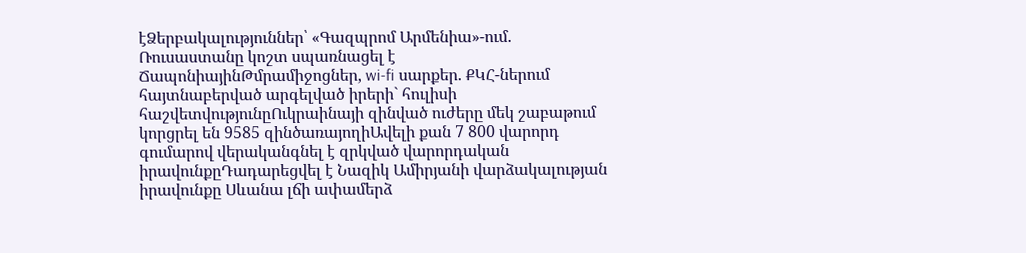էՁերբակալություններ՝ «Գազպրոմ Արմենիա»-ում. Ռուսաստանը կոշտ սպառնացել է ՃապոնիայինԹմրամիջոցներ, wi-fi սարքեր. ՔԿՀ-ներում հայտնաբերված արգելված իրերի` հուլիսի հաշվետվությունըՈւկրաինայի զինված ուժերը մեկ շաբաթում կորցրել են 9585 զինծառայողիԱվելի քան 7 800 վարորդ գումարով վերականգնել է զրկված վարորդական իրավունքըԴադարեցվել է Նազիկ Ամիրյանի վարձակալության իրավունքը Սևանա լճի ափամերձ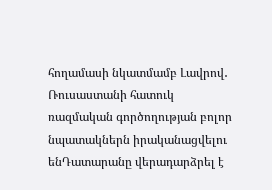հողամասի նկատմամբ Լավրով․ Ռուսաստանի հատուկ ռազմական գործողության բոլոր նպատակներն իրականացվելու ենԴատարանը վերադարձրել է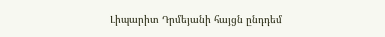Լիպարիտ Դրմեյանի հայցն ընդդեմ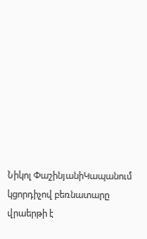Նիկոլ ՓաշինյանիԿապանում կցորդիչով բեռնատարը վրաերթի է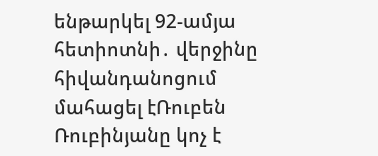ենթարկել 92-ամյա հետիոտնի․ վերջինը հիվանդանոցում մահացել էՌուբեն Ռուբինյանը կոչ է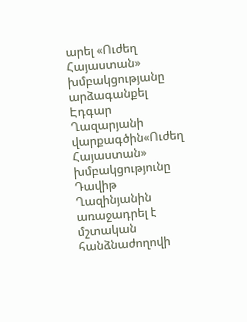արել «Ուժեղ Հայաստան» խմբակցությանը արձագանքել Էդգար Ղազարյանի վարքագծին«Ուժեղ Հայաստան» խմբակցությունը Դավիթ Ղազինյանին առաջադրել է մշտական հանձնաժողովի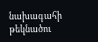նախագահի թեկնածու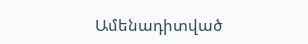Ամենադիտված